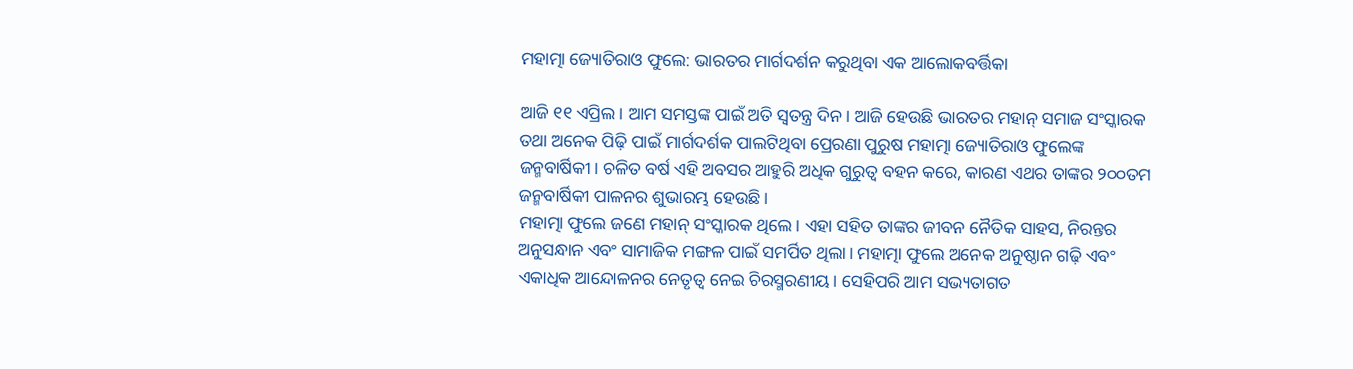ମହାତ୍ମା ଜ୍ୟୋତିରାଓ ଫୁଲେ: ଭାରତର ମାର୍ଗଦର୍ଶନ କରୁଥିବା ଏକ ଆଲୋକବର୍ତ୍ତିକା

ଆଜି ୧୧ ଏପ୍ରିଲ। ଆମ ସମସ୍ତଙ୍କ ପାଇଁ ଅତି ସ୍ବତନ୍ତ୍ର ଦିନ। ଆଜି ହେଉଛି ଭାରତର ମହାନ୍‌ ସମାଜ ସଂସ୍କାରକ ତଥା ଅନେକ ପିଢ଼ି ପାଇଁ ମାର୍ଗଦର୍ଶକ ପାଲଟିଥିବା ପ୍ରେରଣା ପୁରୁଷ ମହାତ୍ମା ଜ୍ୟୋତିରାଓ ଫୁଲେଙ୍କ ଜନ୍ମବାର୍ଷିକୀ। ଚଳିତ ବର୍ଷ ଏହି ଅବସର ଆହୁରି ଅଧିକ ଗୁରୁତ୍ୱ ବହନ କରେ, କାରଣ ଏଥର ତାଙ୍କର ୨୦୦ତମ ଜନ୍ମବାର୍ଷିକୀ ପାଳନର ଶୁଭାରମ୍ଭ ହେଉଛି।
ମହାତ୍ମା ଫୁଲେ ଜଣେ ମହାନ୍‌ ସଂସ୍କାରକ ଥିଲେ। ଏହା ସହିତ ତାଙ୍କର ଜୀବନ ନୈତିକ ସାହସ, ନିରନ୍ତର ଅନୁସନ୍ଧାନ ଏବଂ ସାମାଜିକ ମଙ୍ଗଳ ପାଇଁ ସମର୍ପିତ ଥିଲା। ମହାତ୍ମା ଫୁଲେ ଅନେକ ଅନୁଷ୍ଠାନ ଗଢ଼ି ଏବଂ ଏକାଧିକ ଆନ୍ଦୋଳନର ନେତୃତ୍ୱ ନେଇ ଚିରସ୍ମରଣୀୟ। ସେହିପରି ଆମ ସଭ୍ୟତାଗତ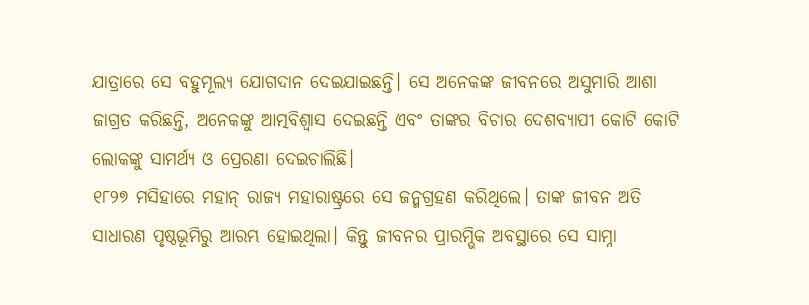ଯାତ୍ରାରେ ସେ ବହୁମୂଲ୍ୟ ଯୋଗଦାନ ଦେଇଯାଇଛନ୍ତି। ସେ ଅନେକଙ୍କ ଜୀବନରେ ଅସୁମାରି ଆଶା ଜାଗ୍ରତ କରିଛନ୍ତି, ଅନେକଙ୍କୁ ଆତ୍ମବିଶ୍ୱାସ ଦେଇଛନ୍ତି ଏବଂ ତାଙ୍କର ବିଚାର ଦେଶବ୍ୟାପୀ କୋଟି କୋଟି ଲୋକଙ୍କୁ ସାମର୍ଥ୍ୟ ଓ ପ୍ରେରଣା ଦେଇଚାଲିଛି।
୧୮୨୭ ମସିହାରେ ମହାନ୍‌ ରାଜ୍ୟ ମହାରାଷ୍ଟ୍ରରେ ସେ ଜନ୍ମଗ୍ରହଣ କରିଥିଲେ। ତାଙ୍କ ଜୀବନ ଅତି ସାଧାରଣ ପୃଷ୍ଠଭୂମିରୁ ଆରମ୍ଭ ହୋଇଥିଲା। କିନ୍ତୁ ଜୀବନର ପ୍ରାରମ୍ଭିକ ଅବସ୍ଥାରେ ସେ ସାମ୍ନା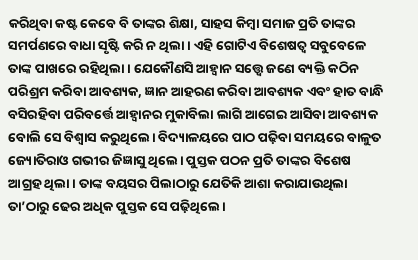କରିଥିବା କଷ୍ଟ କେବେ ବି ତାଙ୍କର ଶିକ୍ଷା, ସାହସ କିମ୍ବା ସମାଜ ପ୍ରତି ତାଙ୍କର ସମର୍ପଣରେ ବାଧା ସୃଷ୍ଟି କରି ନ ଥିଲା। ଏହି ଗୋଟିଏ ବିଶେଷତ୍ୱ ସବୁବେଳେ ତାଙ୍କ ପାଖରେ ରହିଥିଲା। ଯେକୌଣସି ଆହ୍ବାନ ସତ୍ତ୍ୱେ ଜଣେ ବ୍ୟକ୍ତି କଠିନ ପରିଶ୍ରମ କରିବା ଆବଶ୍ୟକ, ଜ୍ଞାନ ଆହରଣ କରିବା ଆବଶ୍ୟକ ଏବଂ ହାତ ବାନ୍ଧି ବସିରହିବା ପରିବର୍ତ୍ତେ ଆହ୍ବାନର ମୁକାବିଲା ଲାଗି ଆଗେଇ ଆସିବା ଆବଶ୍ୟକ ବୋଲି ସେ ବିଶ୍ୱାସ କରୁଥିଲେ। ବିଦ୍ୟାଳୟରେ ପାଠ ପଢ଼ିବା ସମୟରେ ବାଳୁତ ଜ୍ୟୋତିରାଓ ଗଭୀର ଜିଜ୍ଞାସୁ ଥିଲେ। ପୁସ୍ତକ ପଠନ ପ୍ରତି ତାଙ୍କର ବିଶେଷ ଆଗ୍ରହ ଥିଲା। ତାଙ୍କ ବୟସର ପିଲାଠାରୁ ଯେତିକି ଆଶା କରାଯାଉଥିଲା ତା’ଠାରୁ ଢେର ଅଧିକ ପୁସ୍ତକ ସେ ପଢ଼ିଥିଲେ।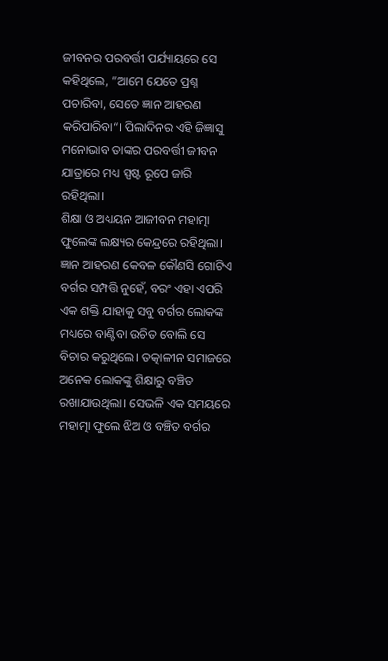ଜୀବନର ପରବର୍ତ୍ତୀ ପର୍ଯ୍ୟାୟରେ ସେ କହିଥିଲେ, ”ଆମେ ଯେତେ ପ୍ରଶ୍ନ ପଚାରିବା, ସେତେ ଜ୍ଞାନ ଆହରଣ କରିପାରିବା“। ପିଲାଦିନର ଏହି ଜିଜ୍ଞାସୁ ମନୋଭାବ ତାଙ୍କର ପରବର୍ତ୍ତୀ ଜୀବନ ଯାତ୍ରାରେ ମଧ୍ୟ ସ୍ପଷ୍ଟ ରୂପେ ଜାରି ରହିଥିଲା।
ଶିକ୍ଷା ଓ ଅଧ୍ୟୟନ ଆଜୀବନ ମହାତ୍ମା ଫୁଲେଙ୍କ ଲକ୍ଷ୍ୟର କେନ୍ଦ୍ରରେ ରହିଥିଲା। ଜ୍ଞାନ ଆହରଣ କେବଳ କୌଣସି ଗୋଟିଏ ବର୍ଗର ସମ୍ପତ୍ତି ନୁହେଁ, ବରଂ ଏହା ଏପରି ଏକ ଶକ୍ତି ଯାହାକୁ ସବୁ ବର୍ଗର ଲୋକଙ୍କ ମଧ୍ୟରେ ବାଣ୍ଟିବା ଉଚିତ ବୋଲି ସେ ବିଚାର କରୁଥିଲେ। ତତ୍କାଳୀନ ସମାଜରେ ଅନେକ ଲୋକଙ୍କୁ ଶିକ୍ଷାରୁ ବଞ୍ଚିତ ରଖାଯାଉଥିଲା। ସେଭଳି ଏକ ସମୟରେ ମହାତ୍ମା ଫୁଲେ ଝିଅ ଓ ବଞ୍ଚିତ ବର୍ଗର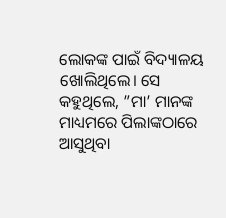ଲୋକଙ୍କ ପାଇଁ ବିଦ୍ୟାଳୟ ଖୋଲିଥିଲେ। ସେ କହୁଥିଲେ, ”ମା’ ମାନଙ୍କ ମାଧ୍ୟମରେ ପିଲାଙ୍କଠାରେ ଆସୁଥିବା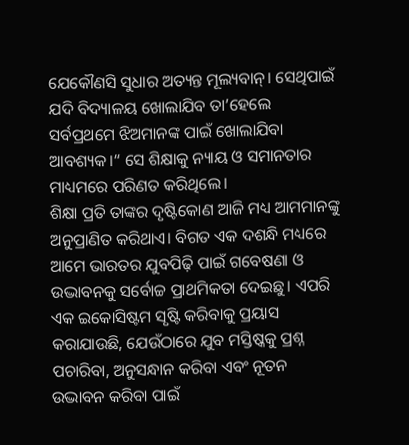ଯେକୌଣସି ସୁଧାର ଅତ୍ୟନ୍ତ ମୂଲ୍ୟବାନ୍‌। ସେଥିପାଇଁ ଯଦି ବିଦ୍ୟାଳୟ ଖୋଲାଯିବ ତା’ହେଲେ ସର୍ବପ୍ରଥମେ ଝିଅମାନଙ୍କ ପାଇଁ ଖୋଲାଯିବା ଆବଶ୍ୟକ।“ ସେ ଶିକ୍ଷାକୁ ନ୍ୟାୟ ଓ ସମାନତାର ମାଧ୍ୟମରେ ପରିଣତ କରିଥିଲେ।
ଶିକ୍ଷା ପ୍ରତି ତାଙ୍କର ଦୃଷ୍ଟିକୋଣ ଆଜି ମଧ୍ୟ ଆମମାନଙ୍କୁ ଅନୁପ୍ରାଣିତ କରିଥାଏ। ବିଗତ ଏକ ଦଶନ୍ଧି ମଧ୍ୟରେ ଆମେ ଭାରତର ଯୁବପିଢ଼ି ପାଇଁ ଗବେଷଣା ଓ ଉଦ୍ଭାବନକୁ ସର୍ବୋଚ୍ଚ ପ୍ରାଥମିକତା ଦେଇଛୁ। ଏପରି ଏକ ଇକୋସିଷ୍ଟମ ସୃଷ୍ଟି କରିବାକୁ ପ୍ରୟାସ କରାଯାଉଛି, ଯେଉଁଠାରେ ଯୁବ ମସ୍ତିଷ୍କକୁ ପ୍ରଶ୍ନ ପଚାରିବା, ଅନୁସନ୍ଧାନ କରିବା ଏବଂ ନୂତନ ଉଦ୍ଭାବନ କରିବା ପାଇଁ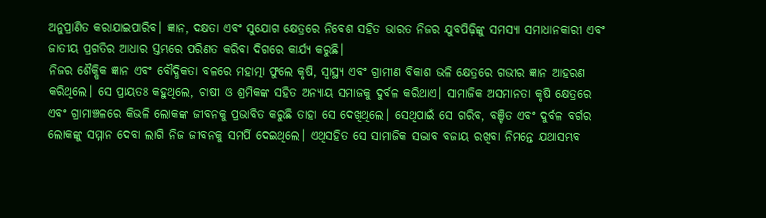ଅନୁପ୍ରାଣିତ କରାଯାଇପାରିବ। ଜ୍ଞାନ, ଦକ୍ଷତା ଏବଂ ସୁଯୋଗ କ୍ଷେତ୍ରରେ ନିବେଶ ସହିତ ଭାରତ ନିଜର ଯୁବପିଢ଼ିଙ୍କୁ ସମସ୍ୟା ସମାଧାନକାରୀ ଏବଂ ଜାତୀୟ ପ୍ରଗତିର ଆଧାର ସ୍ତମ୍ଭରେ ପରିଣତ କରିବା ଦିଗରେ କାର୍ଯ୍ୟ କରୁଛି।
ନିଜର ଶୈକ୍ଷିକ ଜ୍ଞାନ ଏବଂ ବୌଦ୍ଧିକତା ବଳରେ ମହାତ୍ମା ଫୁଲେ କୃଷି, ସ୍ବାସ୍ଥ୍ୟ ଏବଂ ଗ୍ରାମୀଣ ବିକାଶ ଭଳି କ୍ଷେତ୍ରରେ ଗଭୀର ଜ୍ଞାନ ଆହରଣ କରିଥିଲେ। ସେ ପ୍ରାୟତଃ କହୁଥିଲେ, ଚାଷୀ ଓ ଶ୍ରମିକଙ୍କ ସହିତ ଅନ୍ୟାୟ ସମାଜକୁ ଦୁର୍ବଳ କରିଥାଏ। ସାମାଜିକ ଅସମାନତା କୃଷି କ୍ଷେତ୍ରରେ ଏବଂ ଗ୍ରାମାଞ୍ଚଳରେ କିଭଳି ଲୋକଙ୍କ ଜୀବନକୁ ପ୍ରଭାବିତ କରୁଛି ତାହା ସେ ଦେଖିଥିଲେ। ସେଥିପାଇଁ ସେ ଗରିବ, ବଞ୍ଚିତ ଏବଂ ଦୁର୍ବଳ ବର୍ଗର ଲୋକଙ୍କୁ ସମ୍ମାନ ଦେବା ଲାଗି ନିଜ ଜୀବନକୁ ସମର୍ପି ଦେଇଥିଲେ। ଏଥିସହିତ ସେ ସାମାଜିକ ସଦ୍ଭାବ ବଜାୟ ରଖିବା ନିମନ୍ତେ ଯଥାସମ୍ଭବ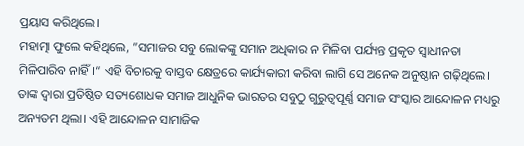ପ୍ରୟାସ କରିଥିଲେ।
ମହାତ୍ମା ଫୁଲେ କହିଥିଲେ, ”ସମାଜର ସବୁ ଲୋକଙ୍କୁ ସମାନ ଅଧିକାର ନ ମିଳିବା ପର୍ଯ୍ୟନ୍ତ ପ୍ରକୃତ ସ୍ବାଧୀନତା ମିଳିପାରିବ ନାହିଁ।“ ଏହି ବିଚାରକୁ ବାସ୍ତବ କ୍ଷେତ୍ରରେ କାର୍ଯ୍ୟକାରୀ କରିବା ଲାଗି ସେ ଅନେକ ଅନୁଷ୍ଠାନ ଗଢ଼ିଥିଲେ। ତାଙ୍କ ଦ୍ୱାରା ପ୍ରତିଷ୍ଠିତ ସତ୍ୟଶୋଧକ ସମାଜ ଆଧୁନିକ ଭାରତର ସବୁଠୁ ଗୁରୁତ୍ୱପୂର୍ଣ୍ଣ ସମାଜ ସଂସ୍କାର ଆନ୍ଦୋଳନ ମଧ୍ୟରୁ ଅନ୍ୟତମ ଥିଲା। ଏହି ଆନ୍ଦୋଳନ ସାମାଜିକ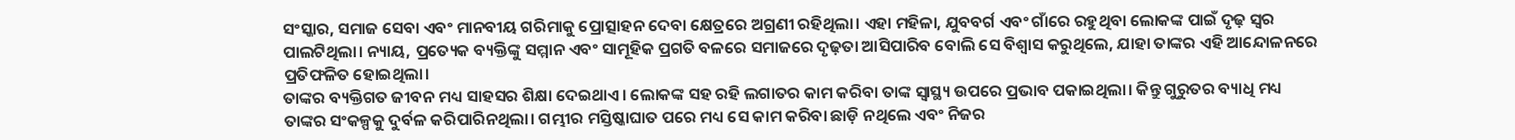ସଂସ୍କାର, ସମାଜ ସେବା ଏବଂ ମାନବୀୟ ଗରିମାକୁ ପ୍ରୋତ୍ସାହନ ଦେବା କ୍ଷେତ୍ରରେ ଅଗ୍ରଣୀ ରହିଥିଲା। ଏହା ମହିଳା, ଯୁବବର୍ଗ ଏବଂ ଗାଁରେ ରହୁଥିବା ଲୋକଙ୍କ ପାଇଁ ଦୃଢ଼ ସ୍ବର ପାଲଟିଥିଲା। ନ୍ୟାୟ, ପ୍ରତ୍ୟେକ ବ୍ୟକ୍ତିଙ୍କୁ ସମ୍ମାନ ଏବଂ ସାମୂହିକ ପ୍ରଗତି ବଳରେ ସମାଜରେ ଦୃଢ଼ତା ଆସିପାରିବ ବୋଲି ସେ ବିଶ୍ୱାସ କରୁଥିଲେ, ଯାହା ତାଙ୍କର ଏହି ଆନ୍ଦୋଳନରେ ପ୍ରତିଫଳିତ ହୋଇଥିଲା।
ତାଙ୍କର ବ୍ୟକ୍ତିଗତ ଜୀବନ ମଧ୍ୟ ସାହସର ଶିକ୍ଷା ଦେଇଥାଏ। ଲୋକଙ୍କ ସହ ରହି ଲଗାତର କାମ କରିବା ତାଙ୍କ ସ୍ବାସ୍ଥ୍ୟ ଉପରେ ପ୍ରଭାବ ପକାଇଥିଲା। କିନ୍ତୁ ଗୁରୁତର ବ୍ୟାଧି ମଧ୍ୟ ତାଙ୍କର ସଂକଳ୍ପକୁ ଦୁର୍ବଳ କରିପାରିନଥିଲା। ଗମ୍ଭୀର ମସ୍ତିଷ୍କାଘାତ ପରେ ମଧ୍ୟ ସେ କାମ କରିବା ଛାଡ଼ି ନଥିଲେ ଏବଂ ନିଜର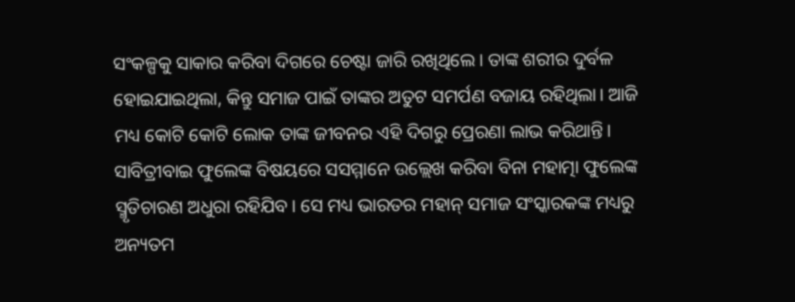ସଂକଳ୍ପକୁ ସାକାର କରିବା ଦିଗରେ ଚେଷ୍ଟା ଜାରି ରଖିଥିଲେ। ତାଙ୍କ ଶରୀର ଦୁର୍ବଳ ହୋଇଯାଇଥିଲା, କିନ୍ତୁ ସମାଜ ପାଇଁ ତାଙ୍କର ଅତୁଟ ସମର୍ପଣ ବଜାୟ ରହିଥିଲା। ଆଜି ମଧ୍ୟ କୋଟି କୋଟି ଲୋକ ତାଙ୍କ ଜୀବନର ଏହି ଦିଗରୁ ପ୍ରେରଣା ଲାଭ କରିଥାନ୍ତି।
ସାବିତ୍ରୀବାଇ ଫୁଲେଙ୍କ ବିଷୟରେ ସସମ୍ମାନେ ଉଲ୍ଲେଖ କରିବା ବିନା ମହାତ୍ମା ଫୁଲେଙ୍କ ସ୍ମୃତିଚାରଣ ଅଧୁରା ରହିଯିବ। ସେ ମଧ୍ୟ ଭାରତର ମହାନ୍‌ ସମାଜ ସଂସ୍କାରକଙ୍କ ମଧ୍ୟରୁ ଅନ୍ୟତମ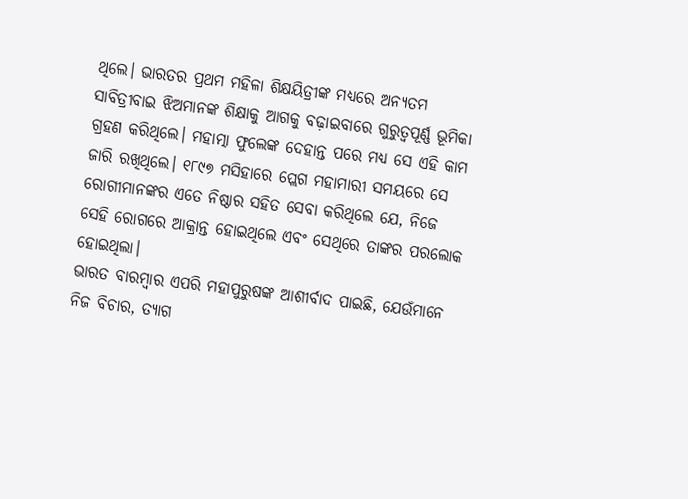ଥିଲେ। ଭାରତର ପ୍ରଥମ ମହିଳା ଶିକ୍ଷୟିତ୍ରୀଙ୍କ ମଧ୍ୟରେ ଅନ୍ୟତମ ସାବିତ୍ରୀବାଇ ଝିଅମାନଙ୍କ ଶିକ୍ଷାକୁ ଆଗକୁ ବଢ଼ାଇବାରେ ଗୁରୁତ୍ୱପୂର୍ଣ୍ଣ ଭୂମିକା ଗ୍ରହଣ କରିଥିଲେ। ମହାତ୍ମା ଫୁଲେଙ୍କ ଦେହାନ୍ତ ପରେ ମଧ୍ୟ ସେ ଏହି କାମ ଜାରି ରଖିଥିଲେ। ୧୮୯୭ ମସିହାରେ ପ୍ଲେଗ ମହାମାରୀ ସମୟରେ ସେ ରୋଗୀମାନଙ୍କର ଏତେ ନିଷ୍ଠାର ସହିତ ସେବା କରିଥିଲେ ଯେ, ନିଜେ ସେହି ରୋଗରେ ଆକ୍ରାନ୍ତ ହୋଇଥିଲେ ଏବଂ ସେଥିରେ ତାଙ୍କର ପରଲୋକ ହୋଇଥିଲା।
ଭାରତ ବାରମ୍ବାର ଏପରି ମହାପୁରୁଷଙ୍କ ଆଶୀର୍ବାଦ ପାଇଛି, ଯେଉଁମାନେ ନିଜ ବିଚାର, ତ୍ୟାଗ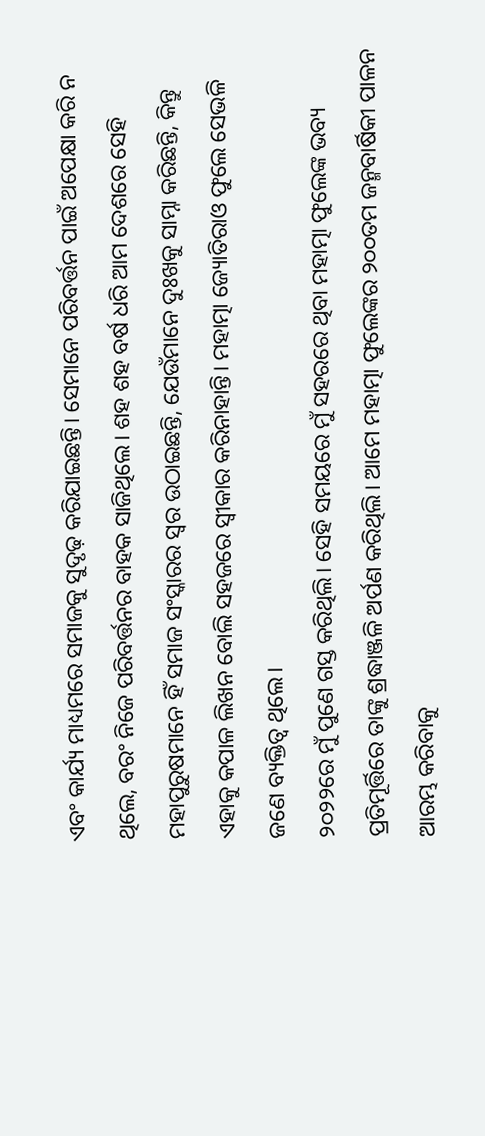ଏବଂ କାର୍ଯ୍ୟ ମାଧ୍ୟମରେ ସମାଜକୁ ସୁଦୃଢ଼ କରିଯାଇଛନ୍ତି। ସେମାନେ ପରିବର୍ତ୍ତନ ପାଇଁ ଅପେକ୍ଷା କରି ନ ଥିଲେ, ବରଂ ନିଜେ ପରିବର୍ତ୍ତନର ବାହକ ସାଜିଥିଲେ। ଶହ ଶହ ବର୍ଷ ଧରି ଆମ ଦେଶରେ ସେହି ମହାପୁରୁଷମାନେ ହିଁ ସମାଜ ସଂସ୍କାରର ସ୍ବର ଉଠାଇଛନ୍ତି, ଯେଉଁମାନେ ଦୁଃଖକୁ ସାମ୍ନା କରିଛନ୍ତି, କିନ୍ତୁ ଏହାକୁ କପାଳ ଲିଖନ ବୋଲି ସହଜରେ ସ୍ବୀକାର କରିନାହାନ୍ତି। ମହାତ୍ମା ଜ୍ୟୋତିରାଓ ଫୁଲେ ସେଭଳି ଜଣେ ବ୍ୟକ୍ତିତ୍ୱ ଥିଲେ।
୨୦୨୨ରେ ମୁଁ ପୁଣେ ଗସ୍ତ କରିଥିଲି। ସେହି ସମୟରେ ମୁଁ ସହରରେ ଥିବା ମହାତ୍ମା ଫୁଲେଙ୍କ ଭବ୍ୟ ପ୍ରତିମୂର୍ତ୍ତିରେ ତାଙ୍କୁ ଶ୍ରଦ୍ଧାଞ୍ଜଳି ଅର୍ପଣ କରିଥିଲି। ଆମେ ମହାତ୍ମା ଫୁଲେଙ୍କର ୨୦୦ତମ ଜନ୍ମବାର୍ଷିକୀ ପାଳନ ଆରମ୍ଭ କରିବାକୁ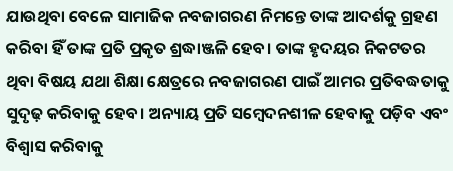ଯାଉଥିବା ବେଳେ ସାମାଜିକ ନବଜାଗରଣ ନିମନ୍ତେ ତାଙ୍କ ଆଦର୍ଶକୁ ଗ୍ରହଣ କରିବା ହିଁ ତାଙ୍କ ପ୍ରତି ପ୍ରକୃତ ଶ୍ରଦ୍ଧାଞ୍ଜଳି ହେବ। ତାଙ୍କ ହୃଦୟର ନିକଟତର ଥିବା ବିଷୟ ଯଥା ଶିକ୍ଷା କ୍ଷେତ୍ରରେ ନବଜାଗରଣ ପାଇଁ ଆମର ପ୍ରତିବଦ୍ଧତାକୁ ସୁଦୃଢ଼ କରିବାକୁ ହେବ। ଅନ୍ୟାୟ ପ୍ରତି ସମ୍ବେଦନଶୀଳ ହେବାକୁ ପଡ଼ିବ ଏବଂ ବିଶ୍ୱାସ କରିବାକୁ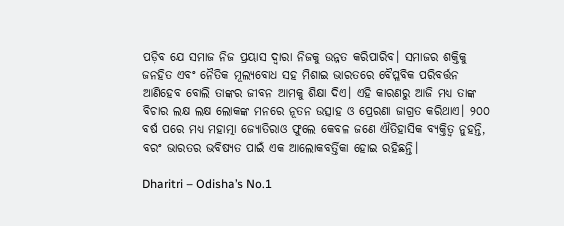ପଡ଼ିବ ଯେ ସମାଜ ନିଜ ପ୍ରୟାସ ଦ୍ୱାରା ନିଜକୁ ଉନ୍ନତ କରିପାରିବ। ସମାଜର ଶକ୍ତିକୁ ଜନହିତ ଏବଂ ନୈତିକ ମୂଲ୍ୟବୋଧ ସହ ମିଶାଇ ଭାରତରେ ବୈପ୍ଳବିକ ପରିବର୍ତ୍ତନ ଆଣିହେବ ବୋଲି ତାଙ୍କର ଜୀବନ ଆମକୁ ଶିକ୍ଷା ଦିଏ। ଏହି କାରଣରୁ ଆଜି ମଧ୍ୟ ତାଙ୍କ ବିଚାର ଲକ୍ଷ ଲକ୍ଷ ଲୋକଙ୍କ ମନରେ ନୂତନ ଉତ୍ସାହ ଓ ପ୍ରେରଣା ଜାଗ୍ରତ କରିଥାଏ। ୨୦୦ ବର୍ଷ ପରେ ମଧ୍ୟ ମହାତ୍ମା ଜ୍ୟୋତିରାଓ ଫୁଲେ କେବଳ ଜଣେ ଐତିହାସିକ ବ୍ୟକ୍ତିତ୍ୱ ନୁହନ୍ତି, ବରଂ ଭାରତର ଭବିଷ୍ୟତ ପାଇଁ ଏକ ଆଲୋକବର୍ତ୍ତିକା ହୋଇ ରହିଛନ୍ତି।

Dharitri – Odisha’s No.1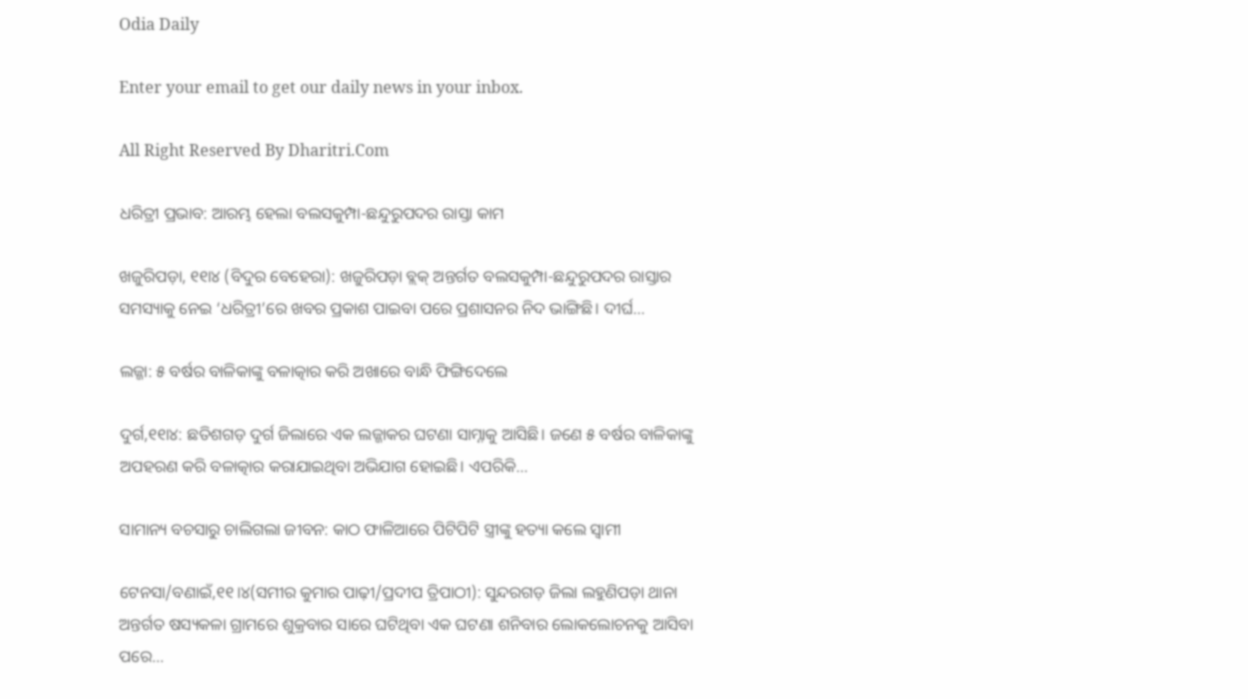Odia Daily

Enter your email to get our daily news in your inbox.

All Right Reserved By Dharitri.Com

ଧରିତ୍ରୀ ପ୍ରଭାବ: ଆରମ୍ଭ ହେଲା ବଲସକୁମ୍ପା-ଛନ୍ଦୁରୁପଦର ରାସ୍ତା କାମ

ଖଜୁରିପଡ଼ା, ୧୧ା୪ (ବିଦୁର ବେହେରା): ଖଜୁରିପଡ଼ା ବ୍ଲକ୍‌ ଅନ୍ତର୍ଗତ ବଲସକୁମ୍ପା-ଛନ୍ଦୁରୁପଦର ରାସ୍ତାର ସମସ୍ୟାକୁ ନେଇ ‘ଧରିତ୍ରୀ’ରେ ଖବର ପ୍ରକାଶ ପାଇବା ପରେ ପ୍ରଶାସନର ନିଦ ଭାଙ୍ଗିଛି। ଦୀର୍ଘ…

ଲଜ୍ଜା: ୫ ବର୍ଷର ବାଳିକାଙ୍କୁ ବଳାତ୍କାର କରି ଅଖାରେ ବାନ୍ଧି ଫିଙ୍ଗିଦେଲେ

ଦୁର୍ଗ,୧୧ା୪: ଛତିଶଗଡ଼ ଦୁର୍ଗ ଜିଲାରେ ଏକ ଲଜ୍ଜାକର ଘଟଣା ସାମ୍ନାକୁ ଆସିଛି। ଜଣେ ୫ ବର୍ଷର ବାଳିକାଙ୍କୁ ଅପହରଣ କରି ବଳାତ୍କାର କରାଯାଇଥିବା ଅଭିଯାଗ ହୋଇଛି। ଏପରିକି…

ସାମାନ୍ୟ ବଚସାରୁ ଚାଲିଗଲା ଜୀବନ: କାଠ ଫାଳିଆରେ ପିଟିପିଟି ସ୍ତ୍ରୀଙ୍କୁ ହତ୍ୟା କଲେ ସ୍ବାମୀ

ଟେନସା/ବଣାଇଁ,୧୧।୪(ସମୀର କୁମାର ପାଢ଼ୀ/ପ୍ରଦୀପ ତ୍ରିପାଠୀ): ସୁନ୍ଦରଗଡ଼ ଜିଲା ଲହୁଣିପଡ଼ା ଥାନା ଅନ୍ତର୍ଗତ ଷସ୍ୟକଳା ଗ୍ରାମରେ ଶୁକ୍ରବାର ସାରେ ଘଟିଥିବା ଏକ ଘଟଣା ଶନିବାର ଲୋକଲୋଚନକୁ ଆସିବା ପରେ…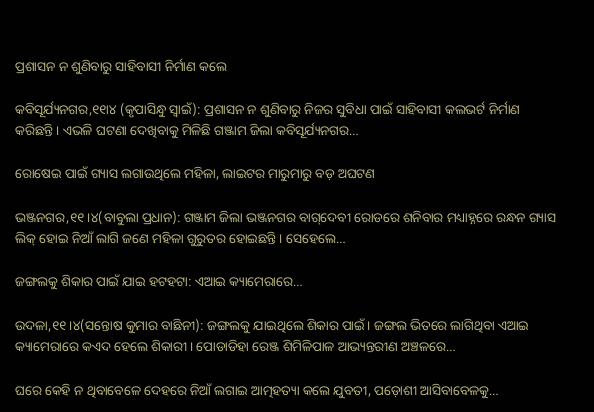ପ୍ରଶାସନ ନ ଶୁଣିବାରୁ ସାହିବାସୀ ନିର୍ମାଣ କଲେ

କବିସୂର୍ଯ୍ୟନଗର,୧୧ା୪ (କୃପାସିନ୍ଧୁ ସ୍ବାଇଁ): ପ୍ରଶାସନ ନ ଶୁଣିବାରୁ ନିଜର ସୁବିଧା ପାଇଁ ସାହିବାସୀ କଲଭର୍ଟ ନିର୍ମାଣ କରିଛନ୍ତି। ଏଭଳି ଘଟଣା ଦେଖିବାକୁ ମିଳିଛି ଗଞ୍ଜାମ ଜିଲା କବିସୂର୍ଯ୍ୟନଗର…

ରୋଷେଇ ପାଇଁ ଗ୍ୟାସ ଲଗାଉଥିଲେ ମହିଳା, ଲାଇଟର ମାରୁମାରୁ ବଡ଼ ଅଘଟଣ

ଭଞ୍ଜନଗର,୧୧।୪(ବାବୁଲା ପ୍ରଧାନ): ଗଞ୍ଜାମ ଜିଲା ଭଞ୍ଜନଗର ବାଗ୍‌ଦେବୀ ରୋଡରେ ଶନିବାର ମଧ୍ୟାହ୍ନରେ ରନ୍ଧନ ଗ୍ୟାସ ଲିକ୍‌ ହୋଇ ନିଆଁ ଲାଗି ଜଣେ ମହିଳା ଗୁରୁତର ହୋଇଛନ୍ତି। ସେହେଲେ…

ଜଙ୍ଗଲକୁ ଶିକାର ପାଇଁ ଯାଇ ହଟହଟା: ଏଆଇ କ୍ୟାମେରାରେ…

ଉଦଳା,୧୧।୪(ସନ୍ତୋଷ କୁମାର ବାଛିନୀ): ଜଙ୍ଗଲକୁ ଯାଇଥିଲେ ଶିକାର ପାଇଁ। ଜଙ୍ଗଲ ଭିତରେ ଲାଗିଥିବା ଏଆଇ କ୍ୟାମେରାରେ କଏଦ ହେଲେ ଶିକାରୀ। ପୋଡାଡିହା ରେଞ୍ଜ ଶିମିଳିପାଳ ଆଭ୍ୟନ୍ତରୀଣ ଅଞ୍ଚଳରେ…

ଘରେ କେହି ନ ଥିବାବେଳେ ଦେହରେ ନିଆଁ ଲଗାଇ ଆତ୍ମହତ୍ୟା କଲେ ଯୁବତୀ, ପଡ଼ୋଶୀ ଆସିବାବେଳକୁ…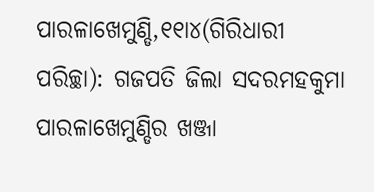ପାରଳାଖେମୁଣ୍ଡି,୧୧ା୪(ଗିରିଧାରୀ ପରିଚ୍ଛା): ଗଜପତି ଜିଲା ସଦରମହକୁମା ପାରଳାଖେମୁଣ୍ଡିର ଖଞ୍ଜା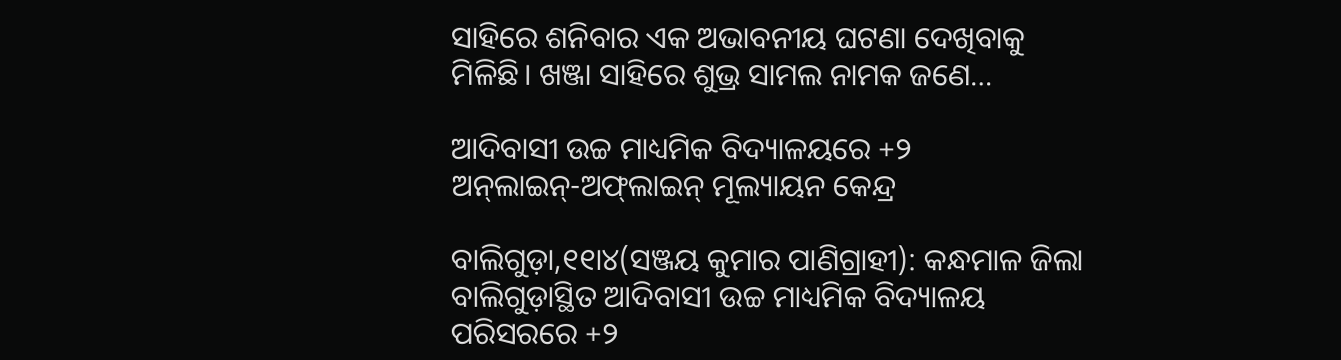ସାହିରେ ଶନିବାର ଏକ ଅଭାବନୀୟ ଘଟଣା ଦେଖିବାକୁ ମିଳିଛି। ଖଞ୍ଜା ସାହିରେ ଶୁଭ୍ର ସାମଲ ନାମକ ଜଣେ…

ଆଦିବାସୀ ଉଚ୍ଚ ମାଧ୍ୟମିକ ବିଦ୍ୟାଳୟରେ +୨ ଅନ୍‌ଲାଇନ୍‌-ଅଫ୍‌ଲାଇନ୍‌ ମୂଲ୍ୟାୟନ କେନ୍ଦ୍ର

ବାଲିଗୁଡ଼ା,୧୧ା୪(ସଞ୍ଜୟ କୁମାର ପାଣିଗ୍ରାହୀ): କନ୍ଧମାଳ ଜିଲା ବାଲିଗୁଡ଼ାସ୍ଥିତ ଆଦିବାସୀ ଉଚ୍ଚ ମାଧ୍ୟମିକ ବିଦ୍ୟାଳୟ ପରିସରରେ +୨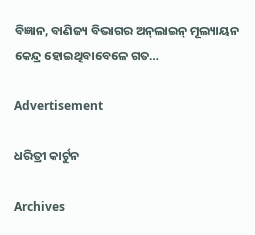ବିଜ୍ଞାନ, ବାଣିଜ୍ୟ ବିଭାଗର ଅନ୍‌ଲାଇନ୍‌ ମୂଲ୍ୟାୟନ କେନ୍ଦ୍ର ହୋଇଥିବାବେଳେ ଗତ…

Advertisement

ଧରିତ୍ରୀ କାର୍ଟୁନ

Archives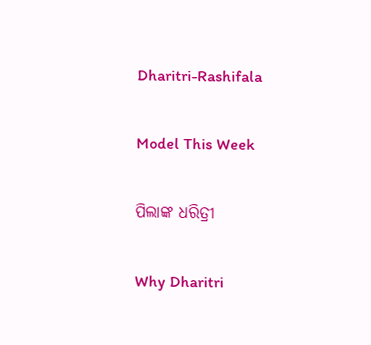Dharitri-Rashifala

Model This Week

ପିଲାଙ୍କ ଧରିତ୍ରୀ

Why Dharitri